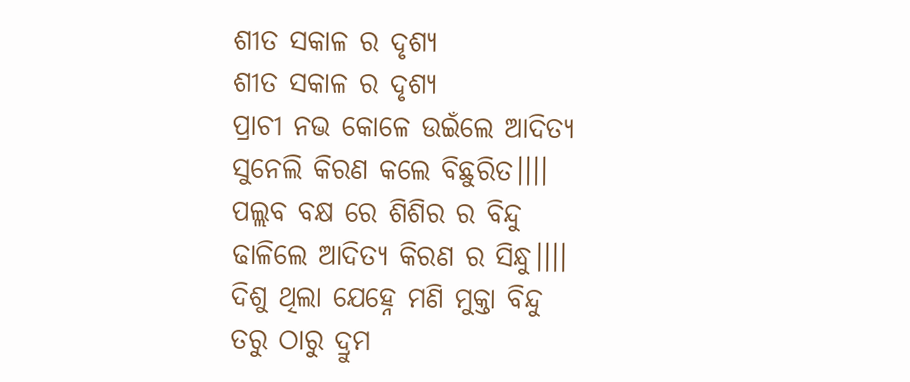ଶୀତ ସକାଳ ର ଦୃଶ୍ୟ
ଶୀତ ସକାଳ ର ଦୃଶ୍ୟ
ପ୍ରାଚୀ ନଭ କୋଳେ ଉଇଁଲେ ଆଦିତ୍ୟ
ସୁନେଲି କିରଣ କଲେ ବିଛୁରିତ।।।।
ପଲ୍ଲବ ବକ୍ଷ ରେ ଶିଶିର ର ବିନ୍ଦୁ
ଢାଳିଲେ ଆଦିତ୍ୟ କିରଣ ର ସିନ୍ଧୁ।।।।
ଦିଶୁ ଥିଲା ଯେହ୍ନେ ମଣି ମୁକ୍ତା ବିନ୍ଦୁ
ତରୁ ଠାରୁ ଦ୍ରୁମ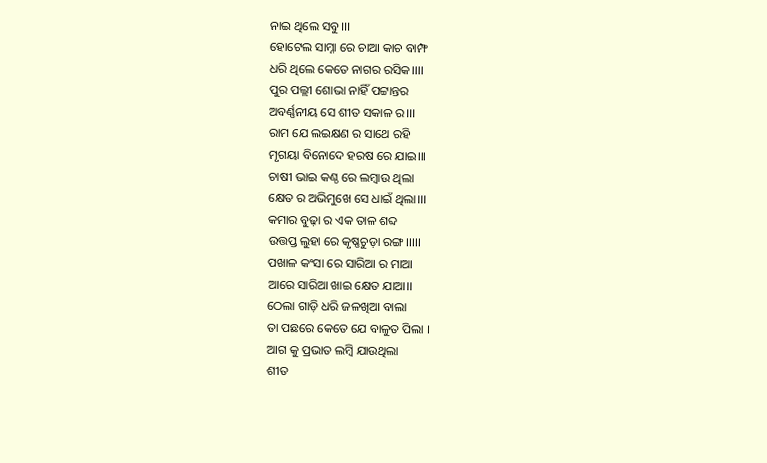ନାଇ ଥିଲେ ସବୁ।।।
ହୋଟେଲ ସାମ୍ନା ରେ ଚାଆ କାଚ ବାମ୍ଫ
ଧରି ଥିଲେ କେତେ ନାଗର ରସିକ।।।।
ପୁର ପଲ୍ଲୀ ଶୋଭା ନାହିଁ ପଟ୍ଟାନ୍ତର
ଅବର୍ଣ୍ଣନୀୟ ସେ ଶୀତ ସକାଳ ର।।।
ରାମ ଯେ ଲଇକ୍ଷଣ ର ସାଥେ ରହି
ମୃଗୟା ବିନୋଦେ ହରଷ ରେ ଯାଇ।।।
ଚାଷୀ ଭାଇ କଣ୍ଠ ରେ ଲମ୍ବାଉ ଥିଲା
କ୍ଷେତ ର ଅଭିମୁଖେ ସେ ଧାଇଁ ଥିଲା।।।
କମାର ବୁଢ଼ା ର ଏକ ତାଳ ଶବ୍ଦ
ଉତ୍ତପ୍ତ ଲୁହା ରେ କୃଷ୍ଣଚୁଡ଼ା ରଙ୍ଗ।।।।।
ପଖାଳ କଂସା ରେ ସାରିଆ ର ମାଆ
ଆରେ ସାରିଆ ଖାଇ କ୍ଷେତ ଯାଆ।।
ଠେଲା ଗାଡ଼ି ଧରି ଜଳଖିଆ ବାଲା
ତା ପଛରେ କେତେ ଯେ ବାଳୁତ ପିଲା ।
ଆଗ କୁ ପ୍ରଭାତ ଲମ୍ବି ଯାଉଥିଲା
ଶୀତ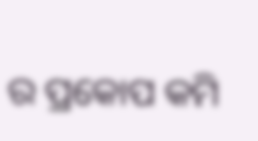ର ପ୍ରକୋପ କମି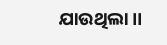ଯାଉଥିଲା।।